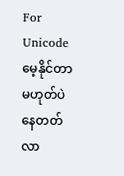For Unicode
မေ့နိုင်တာမဟုတ်ပဲ နေတတ်လာ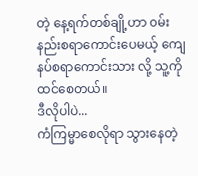တဲ့ နေ့ရက်တစ်ချို့ဟာ ၀မ်းနည်းစရာကောင်းပေမယ့် ကျေနပ်စရာကောင်းသား လို့ သူ့ကို ထင်စေတယ်။
ဒီလိုပါပဲ...
ကံကြမ္မာစေလိုရာ သွားနေတဲ့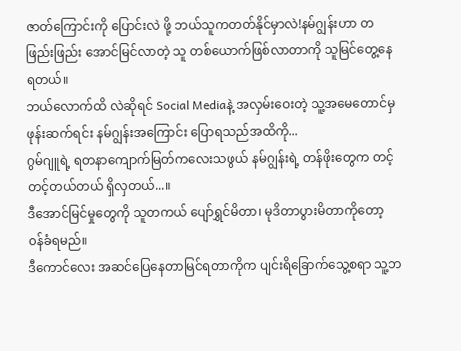ဇာတ်ကြောင်းကို ပြောင်းလဲ ဖို့ ဘယ်သူကတတ်နိုင်မှာလဲ!နမ်ဂျွန်းဟာ တဖြည်းဖြည်း အောင်မြင်လာတဲ့ သူ တစ်ယောက်ဖြစ်လာတာကို သူမြင်တွေ့နေရတယ်။
ဘယ်လောက်ထိ လဲဆိုရင် Social Mediaနဲ့ အလှမ်းဝေးတဲ့ သူ့အမေတောင်မှ ဖုန်းဆက်ရင်း နမ်ဂျွန်းအကြောင်း ပြောရသည်အထိကို...
ဂွမ်ဂျူရဲ့ ရတနာကျောက်မြတ်ကလေးသဖွယ် နမ်ဂျွန်းရဲ့ တန်ဖိုးတွေက တင့်တင့်တယ်တယ် ရှိလှတယ်...။
ဒီအောင်မြင်မှုတွေကို သူတကယ် ပျော်ရွှင်မိတာ၊ မုဒိတာပွားမိတာကိုတော့ ၀န်ခံရမည်။
ဒီကောင်လေး အဆင်ပြေနေတာမြင်ရတာကိုက ပျင်းရိခြောက်သွေ့စရာ သူ့ဘ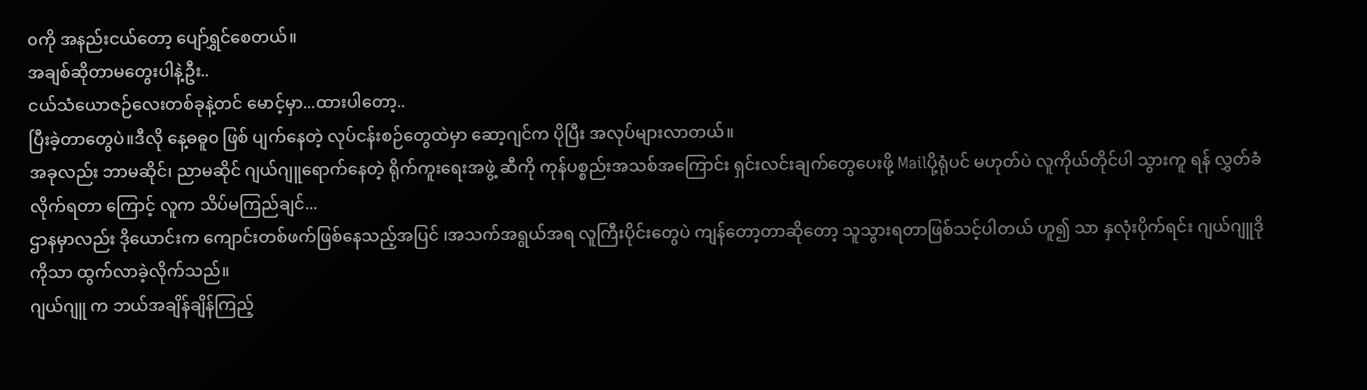၀ကို အနည်းငယ်တော့ ပျော်ရွှင်စေတယ်။
အချစ်ဆိုတာမတွေးပါနဲ့ဦး..
ငယ်သံယောဇဉ်လေးတစ်ခုနဲ့တင် မောင့်မှာ...ထားပါတော့..
ပြီးခဲ့တာတွေပဲ။ဒီလို နေ့ဓဓူ၀ ဖြစ် ပျက်နေတဲ့ လုပ်ငန်းစဉ်တွေထဲမှာ ဆော့ဂျင်က ပိုပြီး အလုပ်များလာတယ်။
အခုလည်း ဘာမဆိုင်၊ ညာမဆိုင် ဂျယ်ဂျူရောက်နေတဲ့ ရိုက်ကူးရေးအဖွဲ့ ဆီကို ကုန်ပစ္စည်းအသစ်အကြောင်း ရှင်းလင်းချက်တွေပေးဖို့ Mailပို့ရုံပင် မဟုတ်ပဲ လူကိုယ်တိုင်ပါ သွားကူ ရန် လွှတ်ခံလိုက်ရတာ ကြောင့် လူက သိပ်မကြည်ချင်...
ဌာနမှာလည်း ဒိုယောင်းက ကျောင်းတစ်ဖက်ဖြစ်နေသည့်အပြင် ၊အသက်အရွယ်အရ လူကြီးပိုင်းတွေပဲ ကျန်တော့တာဆိုတော့ သူသွားရတာဖြစ်သင့်ပါတယ် ဟူ၍ သာ နှလုံးပိုက်ရင်း ဂျယ်ဂျူဒိုကိုသာ ထွက်လာခဲ့လိုက်သည်။
ဂျယ်ဂျူ က ဘယ်အချိန်ချိန်ကြည့်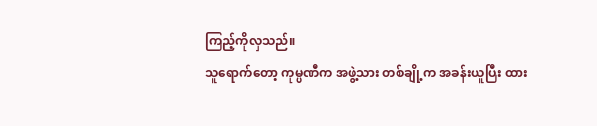ကြည့်ကိုလှသည်။
သူရောက်တော့ ကုမ္ပဏီက အဖွဲ့သား တစ်ချို့က အခန်းယူပြီး ထား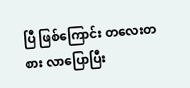ပြီ ဖြစ်ကြောင်း တလေးတစား လာပြောပြီး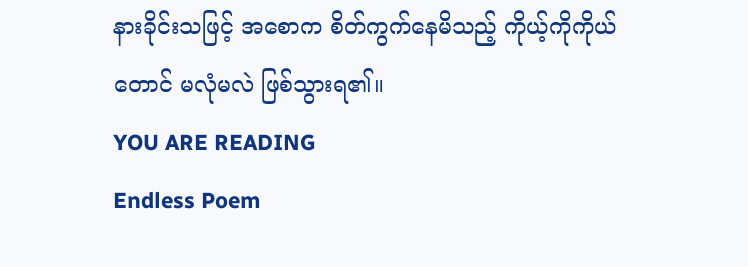နားခိုင်းသဖြင့် အစောက စိတ်ကွက်နေမိသည့် ကိုယ့်ကိုကိုယ်တောင် မလုံမလဲ ဖြစ်သွားရ၏။
YOU ARE READING
Endless Poem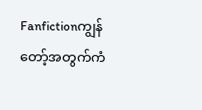Fanfictionကျွန်တော့်အတွက်ကံ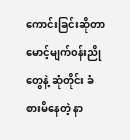ကောင်းခြင်းဆိုတာ မောင့်မျက်၀န်းညိုတွေနဲ့ ဆုံတိုင်း ခံစားမိနေတဲ့ နာ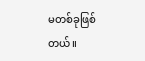မတစ်ခုဖြစ်တယ်။